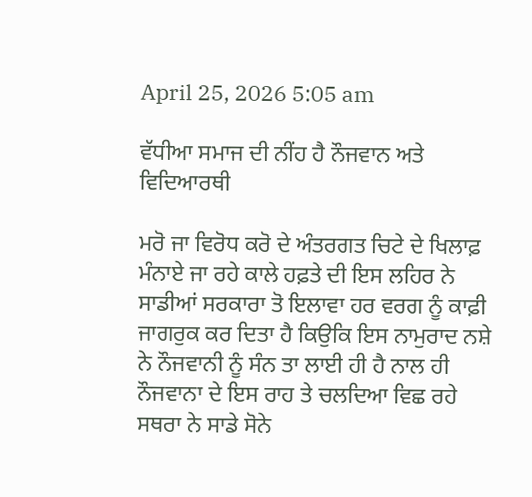April 25, 2026 5:05 am

ਵੱਧੀਆ ਸਮਾਜ ਦੀ ਨੀਂਹ ਹੈ ਨੌਜਵਾਨ ਅਤੇ ਵਿਦਿਆਰਥੀ

ਮਰੋ ਜਾ ਵਿਰੋਧ ਕਰੋ ਦੇ ਅੰਤਰਗਤ ਚਿਟੇ ਦੇ ਖਿਲਾਫ਼ ਮੰਨਾਏ ਜਾ ਰਹੇ ਕਾਲੇ ਹਫ਼ਤੇ ਦੀ ਇਸ ਲਹਿਰ ਨੇ ਸਾਡੀਆਂ ਸਰਕਾਰਾ ਤੋ ਇਲਾਵਾ ਹਰ ਵਰਗ ਨੂੰ ਕਾਫ਼ੀ ਜਾਗਰੁਕ ਕਰ ਦਿਤਾ ਹੈ ਕਿਉਕਿ ਇਸ ਨਾਮੁਰਾਦ ਨਸ਼ੇ ਨੇ ਨੌਜਵਾਨੀ ਨੂੰ ਸੰਨ ਤਾ ਲਾਈ ਹੀ ਹੈ ਨਾਲ ਹੀ ਨੌਜਵਾਨਾ ਦੇ ਇਸ ਰਾਹ ਤੇ ਚਲਦਿਆ ਵਿਛ ਰਹੇ ਸਥਰਾ ਨੇ ਸਾਡੇ ਸੋਨੇ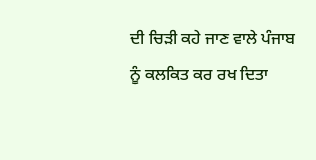ਦੀ ਚਿੜੀ ਕਹੇ ਜਾਣ ਵਾਲੇ ਪੰਜਾਬ ਨੂੰ ਕਲਕਿਤ ਕਰ ਰਖ ਦਿਤਾ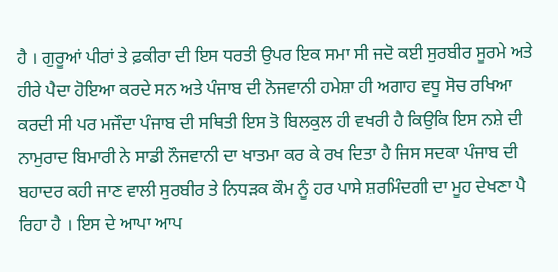ਹੈ । ਗੁਰੂਆਂ ਪੀਰਾਂ ਤੇ ਫ਼ਕੀਰਾ ਦੀ ਇਸ ਧਰਤੀ ਉਪਰ ਇਕ ਸਮਾ ਸੀ ਜਦੋ ਕਈ ਸੁਰਬੀਰ ਸੂਰਮੇ ਅਤੇ ਹੀਰੇ ਪੈਦਾ ਹੋਇਆ ਕਰਦੇ ਸਨ ਅਤੇ ਪੰਜਾਬ ਦੀ ਨੋਜਵਾਨੀ ਹਮੇਸ਼ਾ ਹੀ ਅਗਾਹ ਵਧੂ ਸੋਚ ਰਖਿਆ ਕਰਦੀ ਸੀ ਪਰ ਮਜੌਦਾ ਪੰਜਾਬ ਦੀ ਸਥਿਤੀ ਇਸ ਤੋ ਬਿਲਕੁਲ ਹੀ ਵਖਰੀ ਹੈ ਕਿਉਕਿ ਇਸ ਨਸ਼ੇ ਦੀ ਨਾਮੁਰਾਦ ਬਿਮਾਰੀ ਨੇ ਸਾਡੀ ਨੌਜਵਾਨੀ ਦਾ ਖਾਤਮਾ ਕਰ ਕੇ ਰਖ ਦਿਤਾ ਹੈ ਜਿਸ ਸਦਕਾ ਪੰਜਾਬ ਦੀ ਬਹਾਦਰ ਕਹੀ ਜਾਣ ਵਾਲੀ ਸੁਰਬੀਰ ਤੇ ਨਿਧੜਕ ਕੌਮ ਨੂੰ ਹਰ ਪਾਸੇ ਸ਼ਰਮਿੰਦਗੀ ਦਾ ਮੂਹ ਦੇਖਣਾ ਪੈ ਰਿਹਾ ਹੈ । ਇਸ ਦੇ ਆਪਾ ਆਪ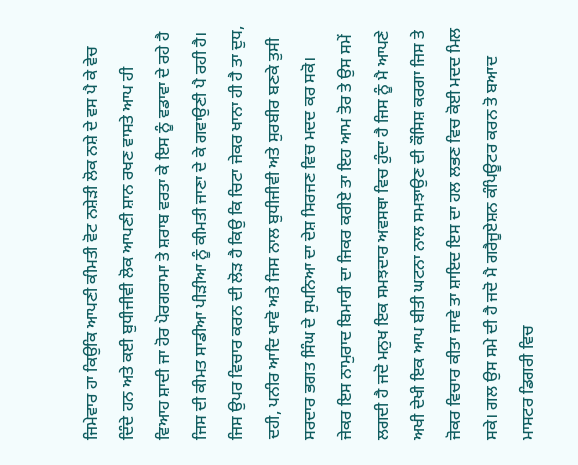ਜਿਮੇਵਾਰ ਹਾ ਕਿਉਕਿ ਆਪਣੀ ਕੀਮਤੀ ਵੋਟ ਨਸ਼ੇੜੀ ਲੋਕ ਨਸ਼ੇ ਦੇ ਵਸ ਪੈ ਕੇ ਵੇਚ ਦਿੰਦੇ ਹਨ ਅਤੇ ਕਈ ਬੁਧੀਜੀਵੀ ਲੋਕ ਆਪਣੀ ਸ਼ਾਨ ਰਖਣ ਵਾਸਤੇ ਆਪ ਹੀ ਵਿਆਹ ਸ਼ਾਦੀ ਜਾ ਹੋਰ ਪੋਰਗਰਾਮਾ ਤੇ ਸ਼ਰਾਬ ਵਰਤਾ ਕੇ ਇਸ ਨੂੰ ਵਡਾਵਾ ਦੇ ਰਹੇ ਹੈ ਜਿਸ ਦੀ ਕੀਮਤ ਸਾਡੀਆ ਪੀੜੀਆ ਨੂੰ ਕੀਮਤੀ ਜਾਣਾ ਦੇ ਕੇ ਗਵਾਉਣੀ ਪੈ ਰਹੀ ਹੈ। ਜਿਸ ਉਪਰ ਵਿਚਾਰ ਕਰਨ ਦੀ ਲੋੜ ਹੈ ਕਿਉ ਕਿ ਚਿਟਾ ਜੇਕਰ ਖਾਨਾ ਹੀ ਹੈ ਤਾ ਦੁਧ, ਦਹੀ, ਪਨੀਰ ਆਦਿ ਖਾਵੋ ਅਤੇ ਜਿਸ ਨਾਲ ਬੁਧੀਜੀਵੀ ਅਤੇ ਸੁਰਬੀਰ ਬਣਕੇ ਤੁਸੀ ਸਰਦਾਰ ਭਗਤ ਸਿੰਘ ਦੇ ਸੁਪਨਿਆ ਦਾ ਦੇਸ਼ ਸਿਰਜਣ ਵਿਚ ਮਦਦ ਕਰ ਸਕੋ।
ਜੇਕਰ ਇਸ ਨਾਮੁਰਾਦ ਬਿਮਾਰੀ ਦਾ ਜਿਕਰ ਕਰੀਏ ਤਾ ਇਹ ਆਮ ਤੋਰ ਤੇ ਉਸ ਸਮੇਂ ਲਗਦੀ ਹੈ ਜਦੋ ਮਨੁਖ ਇਕ ਸਮਝਦਾਰ ਅਵਸਥਾ ਵਿਚ ਹੁੰਦਾ ਹੈ ਜਿਸ ਨੂੰ ਮੈ ਆਪਣੇ ਅਖੀ ਦੇਖੀ ਇਕ ਆਪ ਬੀਤੀ ਘਟਨਾ ਨਾਲ ਸਮਝਾਉਣ ਦੀ ਕੌਸਿਸ਼ ਕਰਗਾ ਜਿਸ ਤੇ ਜੋਕਰ ਵਿਚਾਰ ਕੀਤਾ ਜਾਵੇ ਤਾ ਸ਼ਾਇਦ ਇਸ ਦਾ ਹਲ ਲਭਣ ਵਿਚ ਕੋਈ ਮਦਦ ਮਿਲ ਸਕੇ। ਗਲ ਉਸ ਸਮੇ ਦੀ ਹੈ ਜਦੋ ਮੈ ਗਰੈਜੂਏਸ਼ਨ ਕੰਪਿਊਟਰ ਕਰਨ ਤੋ ਬਆਦ ਮਾਸਟਰ ਡਿਗਰੀ ਵਿਚ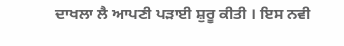ਦਾਖਲਾ ਲੈ ਆਪਣੀ ਪੜਾਈ ਸ਼ੁਰੂ ਕੀਤੀ । ਇਸ ਨਵੀ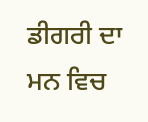ਡੀਗਰੀ ਦਾ ਮਨ ਵਿਚ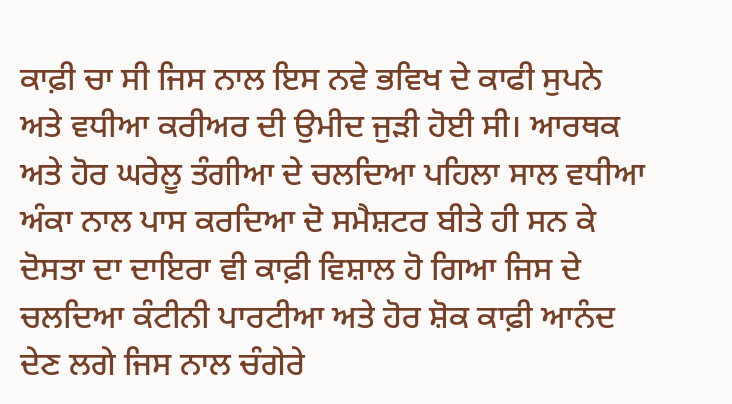ਕਾਫ਼ੀ ਚਾ ਸੀ ਜਿਸ ਨਾਲ ਇਸ ਨਵੇ ਭਵਿਖ ਦੇ ਕਾਫੀ ਸੁਪਨੇ ਅਤੇ ਵਧੀਆ ਕਰੀਅਰ ਦੀ ਉਮੀਦ ਜੁੜੀ ਹੋਈ ਸੀ। ਆਰਥਕ ਅਤੇ ਹੋਰ ਘਰੇਲੂ ਤੰਗੀਆ ਦੇ ਚਲਦਿਆ ਪਹਿਲਾ ਸਾਲ ਵਧੀਆ ਅੰਕਾ ਨਾਲ ਪਾਸ ਕਰਦਿਆ ਦੋ ਸਮੈਸ਼ਟਰ ਬੀਤੇ ਹੀ ਸਨ ਕੇ ਦੋਸਤਾ ਦਾ ਦਾਇਰਾ ਵੀ ਕਾਫ਼ੀ ਵਿਸ਼ਾਲ ਹੋ ਗਿਆ ਜਿਸ ਦੇ ਚਲਦਿਆ ਕੰਟੀਨੀ ਪਾਰਟੀਆ ਅਤੇ ਹੋਰ ਸ਼ੋਕ ਕਾਫ਼ੀ ਆਨੰਦ ਦੇਣ ਲਗੇ ਜਿਸ ਨਾਲ ਚੰਗੇਰੇ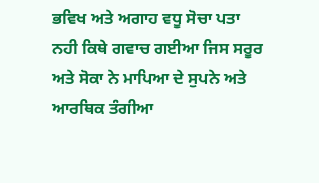ਭਵਿਖ ਅਤੇ ਅਗਾਹ ਵਧੂ ਸੋਚਾ ਪਤਾ ਨਹੀ ਕਿਥੇ ਗਵਾਚ ਗਈਆ ਜਿਸ ਸਰੂਰ ਅਤੇ ਸੋਕਾ ਨੇ ਮਾਪਿਆ ਦੇ ਸੁਪਨੇ ਅਤੇ ਆਰਥਿਕ ਤੰਗੀਆ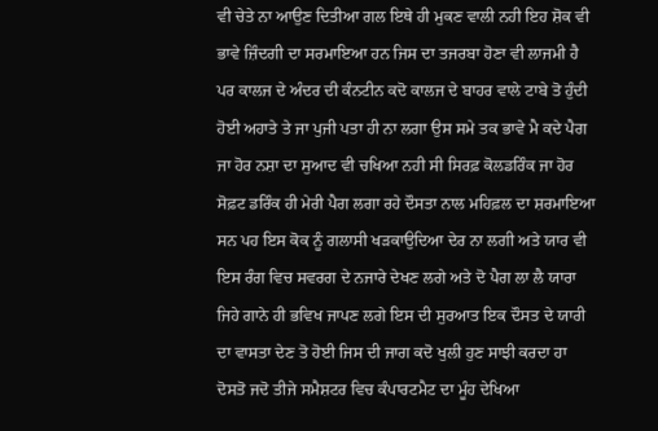ਵੀ ਚੇਤੇ ਨਾ ਆਉਣ ਦਿਤੀਆ ਗਲ ਇਥੇ ਹੀ ਮੁਕਣ ਵਾਲੀ ਨਹੀ ਇਹ ਸ਼ੋਕ ਵੀ ਭਾਵੇ ਜ਼ਿੰਦਗੀ ਦਾ ਸਰਮਾਇਆ ਹਨ ਜਿਸ ਦਾ ਤਜਰਬਾ ਹੋਣਾ ਵੀ ਲਾਜਮੀ ਹੈ ਪਰ ਕਾਲਜ ਦੇ ਅੰਦਰ ਦੀ ਕੰਨਟੀਨ ਕਦੋ ਕਾਲਜ ਦੇ ਬਾਹਰ ਵਾਲੇ ਟਾਬੇ ਤੋ ਹੁੰਦੀ ਹੋਈ ਅਹਾਤੇ ਤੇ ਜਾ ਪੁਜੀ ਪਤਾ ਹੀ ਨਾ ਲਗਾ ਉਸ ਸਮੇ ਤਕ ਭਾਵੇ ਮੈ ਕਦੇ ਪੈਗ ਜਾ ਹੋਰ ਨਸ਼ਾ ਦਾ ਸੁਆਦ ਵੀ ਚਖਿਆ ਨਹੀ ਸੀ ਸਿਰਫ਼ ਕੋਲਡਰਿੰਕ ਜਾ ਹੋਰ ਸੋਫ਼ਟ ਡਰਿੰਕ ਹੀ ਮੇਰੀ ਪੈਗ ਲਗਾ ਰਹੇ ਦੌਸਤਾ ਨਾਲ ਮਹਿਫ਼ਲ ਦਾ ਸ਼ਰਮਾਇਆ ਸਨ ਪਹ ਇਸ ਕੋਕ ਨੂੰ ਗਲਾਸੀ ਖੜਕਾਉਦਿਆ ਦੇਰ ਨਾ ਲਗੀ ਅਤੇ ਯਾਰ ਵੀ ਇਸ ਰੰਗ ਵਿਚ ਸਵਰਗ ਦੇ ਨਜਾਰੇ ਦੇਖਣ ਲਗੇ ਅਤੇ ਦੋ ਪੈਗ ਲਾ ਲੈ ਯਾਰਾ ਜਿਹੇ ਗਾਨੇ ਹੀ ਭਵਿਖ ਜਾਪਣ ਲਗੇ ਇਸ ਦੀ ਸੁਰਆਤ ਇਕ ਦੌਸਤ ਦੇ ਯਾਰੀ ਦਾ ਵਾਸਤਾ ਦੇਣ ਤੋ ਹੋਈ ਜਿਸ ਦੀ ਜਾਗ ਕਦੋ ਖੁਲੀ ਹੁਣ ਸਾਝੀ ਕਰਦਾ ਹਾ ਦੋਸਤੋ ਜਦੋ ਤੀਜੇ ਸਮੈਸ਼ਟਰ ਵਿਚ ਕੰਪਾਰਟਮੈਟ ਦਾ ਮੂੰਹ ਦੇਖਿਆ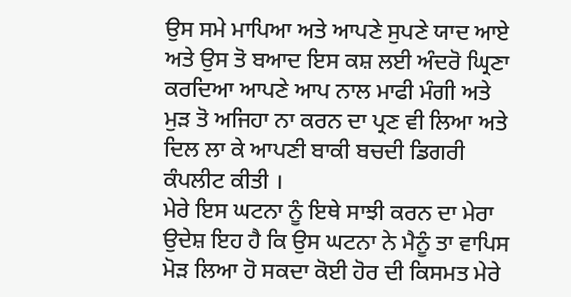ਉਸ ਸਮੇ ਮਾਪਿਆ ਅਤੇ ਆਪਣੇ ਸੁਪਣੇ ਯਾਦ ਆਏ ਅਤੇ ਉਸ ਤੋ ਬਆਦ ਇਸ ਕਸ਼ ਲਈ ਅੰਦਰੋ ਘ੍ਰਿਣਾ ਕਰਦਿਆ ਆਪਣੇ ਆਪ ਨਾਲ ਮਾਫੀ ਮੰਗੀ ਅਤੇ ਮੁੜ ਤੋ ਅਜਿਹਾ ਨਾ ਕਰਨ ਦਾ ਪ੍ਰਣ ਵੀ ਲਿਆ ਅਤੇ ਦਿਲ ਲਾ ਕੇ ਆਪਣੀ ਬਾਕੀ ਬਚਦੀ ਡਿਗਰੀ ਕੰਪਲੀਟ ਕੀਤੀ ।
ਮੇਰੇ ਇਸ ਘਟਨਾ ਨੂੰ ਇਥੇ ਸਾਝੀ ਕਰਨ ਦਾ ਮੇਰਾ ਉਦੇਸ਼ ਇਹ ਹੈ ਕਿ ਉਸ ਘਟਨਾ ਨੇ ਮੈਨੂੰ ਤਾ ਵਾਪਿਸ ਮੋੜ ਲਿਆ ਹੋ ਸਕਦਾ ਕੋਈ ਹੋਰ ਦੀ ਕਿਸਮਤ ਮੇਰੇ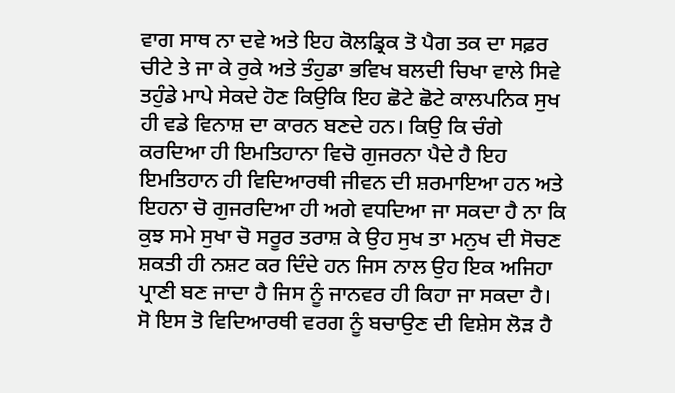ਵਾਗ ਸਾਥ ਨਾ ਦਵੇ ਅਤੇ ਇਹ ਕੋਲਡ੍ਰਿਕ ਤੋ ਪੈਗ ਤਕ ਦਾ ਸਫ਼ਰ ਚੀਟੇ ਤੇ ਜਾ ਕੇ ਰੁਕੇ ਅਤੇ ਤੰਹੁਡਾ ਭਵਿਖ ਬਲਦੀ ਚਿਖਾ ਵਾਲੇ ਸਿਵੇ ਤਹੁੰਡੇ ਮਾਪੇ ਸੇਕਦੇ ਹੋਣ ਕਿਉਕਿ ਇਹ ਛੋਟੇ ਛੋਟੇ ਕਾਲਪਨਿਕ ਸੁਖ ਹੀ ਵਡੇ ਵਿਨਾਸ਼ ਦਾ ਕਾਰਨ ਬਣਦੇ ਹਨ। ਕਿਉ ਕਿ ਚੰਗੇ ਕਰਦਿਆ ਹੀ ਇਮਤਿਹਾਨਾ ਵਿਚੋ ਗੁਜਰਨਾ ਪੈਦੇ ਹੈ ਇਹ ਇਮਤਿਹਾਨ ਹੀ ਵਿਦਿਆਰਥੀ ਜੀਵਨ ਦੀ ਸ਼ਰਮਾਇਆ ਹਨ ਅਤੇ ਇਹਨਾ ਚੋ ਗੁਜਰਦਿਆ ਹੀ ਅਗੇ ਵਧਦਿਆ ਜਾ ਸਕਦਾ ਹੈ ਨਾ ਕਿ ਕੁਝ ਸਮੇ ਸੁਖਾ ਚੋ ਸਰੂਰ ਤਰਾਸ਼ ਕੇ ਉਹ ਸੁਖ ਤਾ ਮਨੁਖ ਦੀ ਸੋਚਣ ਸ਼ਕਤੀ ਹੀ ਨਸ਼ਟ ਕਰ ਦਿੰਦੇ ਹਨ ਜਿਸ ਨਾਲ ਉਹ ਇਕ ਅਜਿਹਾ ਪ੍ਰਾਣੀ ਬਣ ਜਾਦਾ ਹੈ ਜਿਸ ਨੂੰ ਜਾਨਵਰ ਹੀ ਕਿਹਾ ਜਾ ਸਕਦਾ ਹੈ। ਸੋ ਇਸ ਤੋ ਵਿਦਿਆਰਥੀ ਵਰਗ ਨੂੰ ਬਚਾਉਣ ਦੀ ਵਿਸ਼ੇਸ ਲੋੜ ਹੈ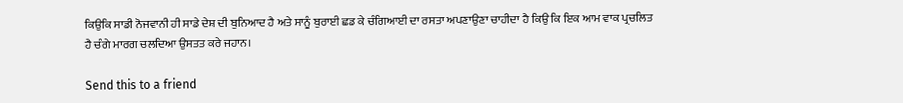ਕਿਉਕਿ ਸਾਡੀ ਨੋਜਵਾਨੀ ਹੀ ਸਾਡੇ ਦੇਸ਼ ਦੀ ਬੁਨਿਆਦ ਹੈ ਅਤੇ ਸਾਨੂੰ ਬੁਰਾਈ ਛਡ ਕੇ ਚੰਗਿਆਈ ਦਾ ਰਸਤਾ ਅਪਣਾਉਣਾ ਚਾਹੀਦਾ ਹੈ ਕਿਉ ਕਿ ਇਕ ਆਮ ਵਾਕ ਪ੍ਰਚਲਿਤ ਹੈ ਚੰਗੇ ਮਾਰਗ ਚਲਦਿਆ ਉਸਤਤ ਕਰੇ ਜਹਾਨ।

Send this to a friend